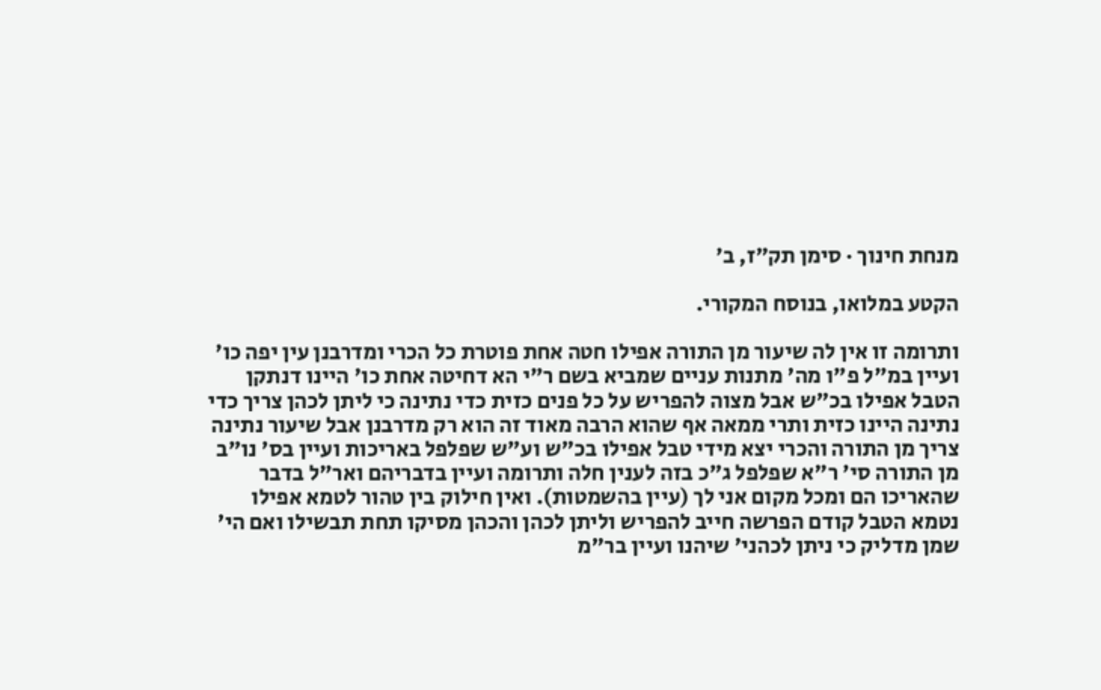מנחת חינוך · סימן תק״ז, ב׳

הקטע במלואו, בנוסח המקורי.

ותרומה זו אין לה שיעור מן התורה אפילו חטה אחת פוטרת כל הכרי ומדרבנן עין יפה כו' ועיין במ"ל פ"ו מה' מתנות עניים שמביא בשם ר"י הא דחיטה אחת כו' היינו דנתקן הטבל אפילו בכ"ש אבל מצוה להפריש על כל פנים כזית כדי נתינה כי ליתן לכהן צריך כדי נתינה היינו כזית ותרי ממאה אף שהוא הרבה מאוד זה הוא רק מדרבנן אבל שיעור נתינה צריך מן התורה והכרי יצא מידי טבל אפילו בכ"ש וע"ש שפלפל באריכות ועיין בס' נו"ב מן התורה סי' ר"א שפלפל ג"כ בזה לענין חלה ותרומה ועיין בדבריהם ואר"ל בדבר שהאריכו הם ומכל מקום אני לך (עיין בהשמטות). ואין חילוק בין טהור לטמא אפילו נטמא הטבל קודם הפרשה חייב להפריש וליתן לכהן והכהן מסיקו תחת תבשילו ואם הי' שמן מדליק כי ניתן לכהני' שיהנו ועיין בר"מ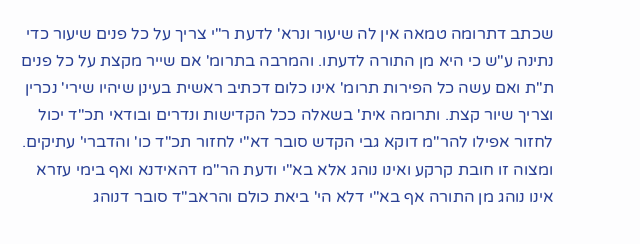שכתב דתרומה טמאה אין לה שיעור ונרא' לדעת ר"י צריך על כל פנים שיעור כדי נתינה ע"ש כי היא מן התורה לדעתו. והמרבה בתרומ' אם שייר מקצת על כל פנים ת"ת ואם עשה כל הפירות תרומ' אינו כלום דכתיב ראשית בעינן שיהיו שירי' נכרין וצריך שיור קצת. ותרומה אית' בשאלה ככל הקדישות ונדרים ובודאי תכ"ד יכול לחזור אפילו להר"מ דוקא גבי הקדש סובר דא"י לחזור תכ"ד כו' והדברי' עתיקים. ומצוה זו חובת קרקע ואינו נוהג אלא בא"י ודעת הר"מ דהאידנא ואף בימי עזרא אינו נוהג מן התורה אף בא"י דלא הי' ביאת כולם והראב"ד סובר דנוהג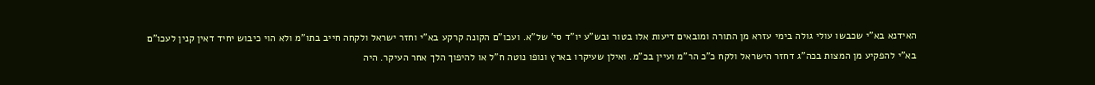האידנא בא"י שכבשו עולי גולה בימי עזרא מן התורה ומובאים דיעות אלו בטור ובש"ע יו"ד סי' של"א. ועכו"ם הקונה קרקע בא"י וחזר ישראל ולקחה חייב בתו"מ ולא הוי כיבוש יחיד דאין קנין לעכו"ם בא"י להפקיע מן המצות בכה"ג דחזר הישראל ולקח כ"כ הר"מ ועיין בכ"מ. ואילן שעיקרו בארץ ונופו נוטה ח"ל או להיפוך הלך אחר העיקר. היה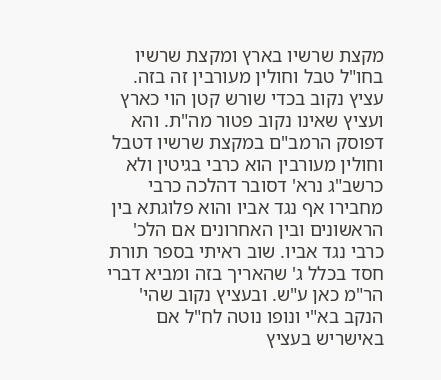מקצת שרשיו בארץ ומקצת שרשיו בחו"ל טבל וחולין מעורבין זה בזה. עציץ נקוב בכדי שורש קטן הוי כארץ ועציץ שאינו נקוב פטור מה"ת. והא דפוסק הרמב"ם במקצת שרשיו דטבל וחולין מעורבין הוא כרבי בגיטין ולא כרשב"ג נרא' דסובר דהלכה כרבי מחבירו אף נגד אביו והוא פלוגתא בין הראשונים ובין האחרונים אם הלכ' כרבי נגד אביו. שוב ראיתי בספר תורת חסד בכלל ג' שהאריך בזה ומביא דברי הר"מ כאן ע"ש. ובעציץ נקוב שהי' הנקב בא"י ונופו נוטה לח"ל אם באישריש בעציץ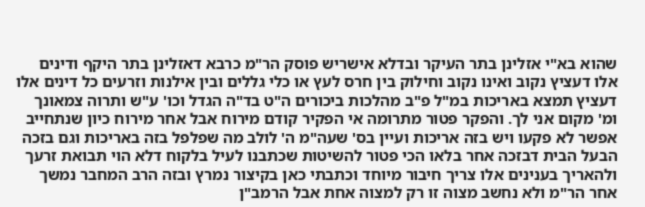שהוא בא"י אזלינן בתר העיקר ובדלא אישריש פוסק הר"מ כרבא דאזלינן בתר היקף ודינים אלו דעציץ נקוב ואינו נקוב וחילוק בין חרס לעץ או כלי גללים ובין אילנות וזרעים כל דינים אלו דעציץ תמצא באריכות במ"ל פ"ב מהלכות ביכורים ה"ט בד"ה הגדל וכו' ע"ש ותרוה צמאונך ומ' מקום אני לך. והפקר פטור מתרומה אי הפקיר קודם מירוח אבל אחר מירוח כיון שנתחייב אפשר לא פקעו ויש בזה אריכות ועיין בס' שעה"מ ה' לולב מה שפלפל בזה באריכות וגם בזכה הבעל הבית דבזכה אחר בלאו הכי פטור להשיטות שכתבנו לעיל בלקוח דלא הוי תבואת זרעך ולהאריך בענינים אלו צריך חיבור מיוחד וכתבתי כאן בקיצור נמרץ ובזה הרב המחבר נמשך אחר הר"מ ולא נחשב מצוה זו רק למצוה אחת אבל הרמב"ן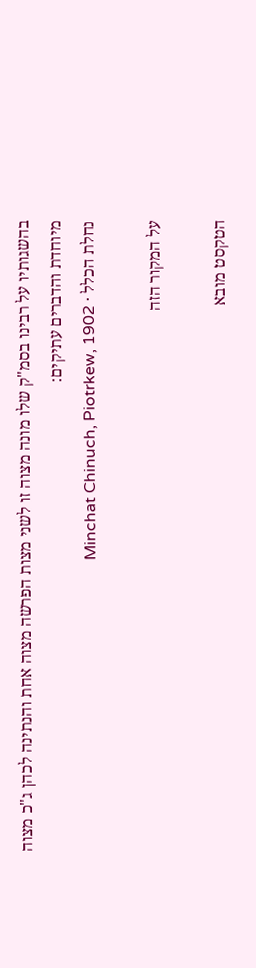בהשגותיו על רבינו בסמ"ק שלו מונה מצוה זו לשני מצות הפרשה מצוה אחת והנתינה לכהן ג"כ מצוה מיוחדת והדברים עתיקים:
נחלת הכלל · Minchat Chinuch, Piotrkew, 1902

על המקור הזה

הטקסט מובא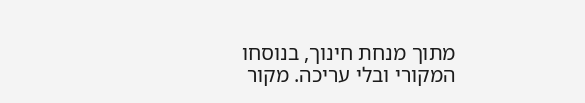מתוך מנחת חינוך, בנוסחו המקורי ובלי עריכה. מקור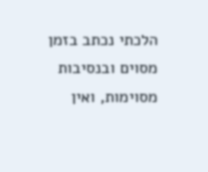הלכתי נכתב בזמן מסוים ובנסיבות מסוימות, ואין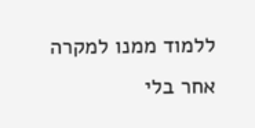ללמוד ממנו למקרה אחר בלי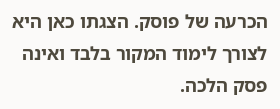הכרעה של פוסק. הצגתו כאן היא לצורך לימוד המקור בלבד ואינה פסק הלכה.